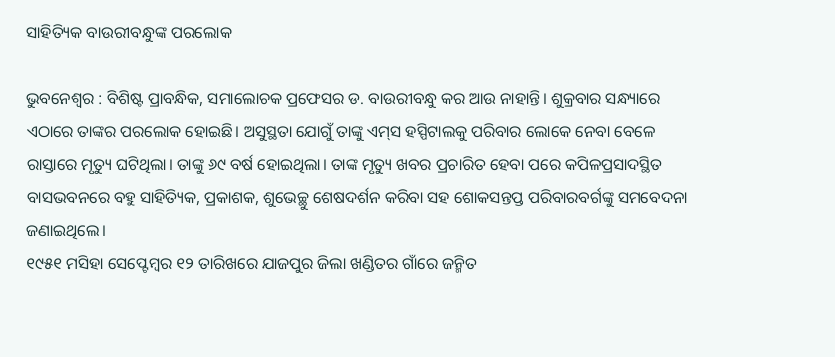ସାହିତ୍ୟିକ ବାଉରୀବନ୍ଧୁଙ୍କ ପରଲୋକ

ଭୁବନେଶ୍ୱର : ବିଶିଷ୍ଟ ପ୍ରାବନ୍ଧିକ, ସମାଲୋଚକ ପ୍ରଫେସର ଡ. ବାଉରୀବନ୍ଧୁ କର ଆଉ ନାହାନ୍ତି। ଶୁକ୍ରବାର ସନ୍ଧ୍ୟାରେ ଏଠାରେ ତାଙ୍କର ପରଲୋକ ହୋଇଛି। ଅସୁସ୍ଥତା ଯୋଗୁଁ ତାଙ୍କୁ ଏମ୍‌ସ ହସ୍ପିଟାଲକୁ ପରିବାର ଲୋକେ ନେବା ବେଳେ ରାସ୍ତାରେ ମୃତ୍ୟୁ ଘଟିଥିଲା। ତାଙ୍କୁ ୬୯ ବର୍ଷ ହୋଇଥିଲା। ତାଙ୍କ ମୃତ୍ୟୁ ଖବର ପ୍ରଚାରିତ ହେବା ପରେ କପିଳପ୍ରସାଦସ୍ଥିତ ବାସଭବନରେ ବହୁ ସାହିତ୍ୟିକ, ପ୍ରକାଶକ, ଶୁଭେଚ୍ଛୁ ଶେଷଦର୍ଶନ କରିବା ସହ ଶୋକସନ୍ତପ୍ତ ପରିବାରବର୍ଗଙ୍କୁ ସମବେଦନା ଜଣାଇଥିଲେ।
୧୯୫୧ ମସିହା ସେପ୍ଟେମ୍ବର ୧୨ ତାରିଖରେ ଯାଜପୁର ଜିଲା ଖଣ୍ଡିତର ଗାଁରେ ଜନ୍ମିତ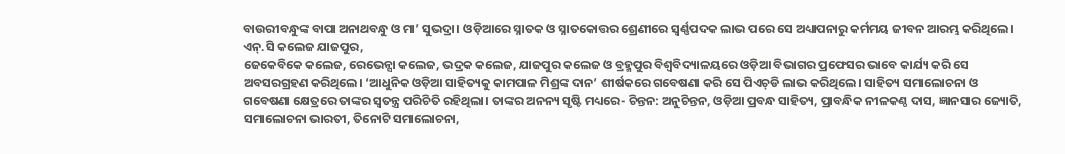ବାଉରୀବନ୍ଧୁଙ୍କ ବାପା ଅନାଥବନ୍ଧୁ ଓ ମା’ ସୁଭଦ୍ରା। ଓଡ଼ିଆରେ ସ୍ନାତକ ଓ ସ୍ନାତକୋତ୍ତର ଶ୍ରେଣୀରେ ସ୍ବର୍ଣ୍ଣପଦକ ଲାଭ ପରେ ସେ ଅଧ୍ୟାପନାରୁ କର୍ମମୟ ଜୀବନ ଆରମ୍ଭ କରିଥିଲେ। ଏନ୍‌.ସି କଲେଜ ଯାଜପୁର,
ଜେକେବିକେ କଲେଜ, ରେଭେନ୍ସା କଲେଜ, ଭଦ୍ରକ କଲେଜ, ଯାଜପୁର କଲେଜ ଓ ବ୍ରହ୍ମପୁର ବିଶ୍ବବିଦ୍ୟାଳୟରେ ଓଡ଼ିଆ ବିଭାଗର ପ୍ରଫେସର ଭାବେ କାର୍ଯ୍ୟ କରି ସେ ଅବସରଗ୍ରହଣ କରିଥିଲେ। ‘ଆଧୁନିକ ଓଡ଼ିଆ ସାହିତ୍ୟକୁ କାମପାଳ ମିଶ୍ରଙ୍କ ଦାନ’ ଶୀର୍ଷକରେ ଗବେଷଣା କରି ସେ ପିଏଚ୍‌ଡି ଲାଭ କରିଥିଲେ। ସାହିତ୍ୟ ସମାଲୋଚନା ଓ ଗବେଷଣା କ୍ଷେତ୍ରରେ ତାଙ୍କର ସ୍ବତନ୍ତ୍ର ପରିଚିତି ରହିଥିଲା। ତାଙ୍କର ଅନନ୍ୟ ସୃଷ୍ଟି ମଧ୍ୟରେ- ଚିନ୍ତନ: ଅନୁଚିନ୍ତନ, ଓଡ଼ିଆ ପ୍ରବନ୍ଧ ସାହିତ୍ୟ, ପ୍ରାବନ୍ଧିକ ନୀଳକଣ୍ଠ ଦାସ, ଜ୍ଞାନସାର ଜ୍ୟୋତି, ସମାଲୋଚନା ଭାରତୀ, ତିନୋଟି ସମାଲୋଚନା,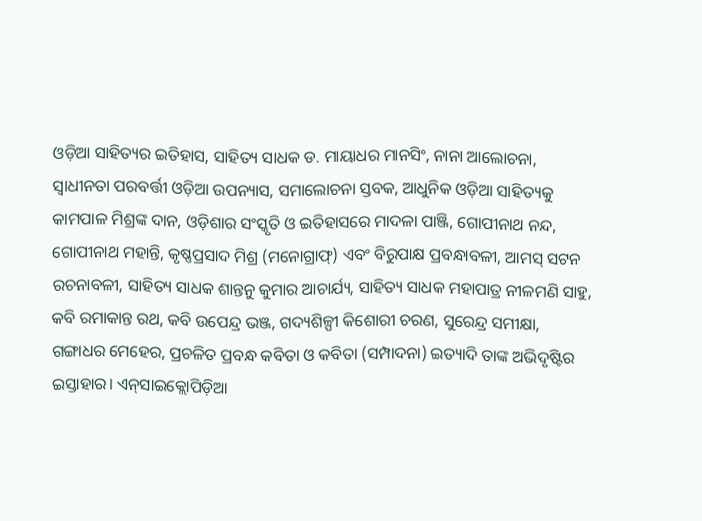ଓଡ଼ିଆ ସାହିତ୍ୟର ଇତିହାସ, ସାହିତ୍ୟ ସାଧକ ଡ. ମାୟାଧର ମାନସିଂ, ନାନା ଆଲୋଚନା, ସ୍ବାଧୀନତା ପରବର୍ତ୍ତୀ ଓଡ଼ିଆ ଉପନ୍ୟାସ, ସମାଲୋଚନା ସ୍ତବକ, ଆଧୁନିକ ଓଡ଼ିଆ ସାହିତ୍ୟକୁ କାମପାଳ ମିଶ୍ରଙ୍କ ଦାନ, ଓଡ଼ିଶାର ସଂସ୍କୃତି ଓ ଇତିହାସରେ ମାଦଳା ପାଞ୍ଜି, ଗୋପୀନାଥ ନନ୍ଦ, ଗୋପୀନାଥ ମହାନ୍ତି, କୃଷ୍ଣପ୍ରସାଦ ମିଶ୍ର (ମନୋଗ୍ରାଫ୍‌) ଏବଂ ବିରୁପାକ୍ଷ ପ୍ରବନ୍ଧାବଳୀ, ଆମସ୍‌ ସଟନ ରଚନାବଳୀ, ସାହିତ୍ୟ ସାଧକ ଶାନ୍ତନୁ କୁମାର ଆଚାର୍ଯ୍ୟ, ସାହିତ୍ୟ ସାଧକ ମହାପାତ୍ର ନୀଳମଣି ସାହୁ, କବି ରମାକାନ୍ତ ରଥ, କବି ଉପେନ୍ଦ୍ର ଭଞ୍ଜ, ଗଦ୍ୟଶିଳ୍ପୀ କିଶୋରୀ ଚରଣ, ସୁରେନ୍ଦ୍ର ସମୀକ୍ଷା, ଗଙ୍ଗାଧର ମେହେର, ପ୍ରଚଳିତ ପ୍ରବନ୍ଧ କବିତା ଓ କବିତା (ସମ୍ପାଦନା) ଇତ୍ୟାଦି ତାଙ୍କ ଅଭିଦୃଷ୍ଟିର ଇସ୍ତାହାର। ଏନ୍‌ସାଇକ୍ଲୋପିଡ଼ିଆ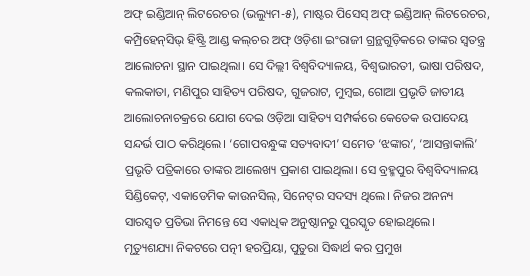ଅଫ୍‌ ଇଣ୍ଡିଆନ୍‌ ଲିଟରେଚର (ଭଲ୍ୟୁମ-୫), ମାଷ୍ଟର ପିସେସ୍‌ ଅଫ୍‌ ଇଣ୍ଡିଆନ୍‌ ଲିଟରେଚର, କମ୍ପ୍ରିହେନ୍‌ସିଭ୍‌ ହିଷ୍ଟ୍ରି ଆଣ୍ଡ କଲ୍‌ଚର ଅଫ୍‌ ଓଡ଼ିଶା ଇଂରାଜୀ ଗ୍ରନ୍ଥଗୁଡ଼ିକରେ ତାଙ୍କର ସ୍ବତନ୍ତ୍ର ଆଲୋଚନା ସ୍ଥାନ ପାଇଥିଲା। ସେ ଦିଲ୍ଲୀ ବିଶ୍ବବିଦ୍ୟାଳୟ, ବିଶ୍ବଭାରତୀ, ଭାଷା ପରିଷଦ, କଲକାତା, ମଣିପୁର ସାହିତ୍ୟ ପରିଷଦ, ଗୁଜରାଟ, ମୁମ୍ବଇ, ଗୋଆ ପ୍ରଭୃତି ଜାତୀୟ ଆଲୋଚନାଚକ୍ରରେ ଯୋଗ ଦେଇ ଓଡ଼ିଆ ସାହିତ୍ୟ ସମ୍ପର୍କରେ କେତେକ ଉପାଦେୟ ସନ୍ଦର୍ଭ ପାଠ କରିଥିଲେ। ‘ଗୋପବନ୍ଧୁଙ୍କ ସତ୍ୟବାଦୀ’ ସମେତ ‘ଝଙ୍କାର’, ‘ଆସନ୍ତାକାଲି’ ପ୍ରଭୃତି ପତ୍ରିକାରେ ତାଙ୍କର ଆଲେଖ୍ୟ ପ୍ରକାଶ ପାଇଥିଲା। ସେ ବ୍ରହ୍ମପୁର ବିଶ୍ବବିଦ୍ୟାଳୟ ସିଣ୍ଡିକେଟ୍‌, ଏକାଡେମିକ କାଉନସିଲ୍‌, ସିନେଟ୍‌ର ସଦସ୍ୟ ଥିଲେ। ନିଜର ଅନନ୍ୟ ସାରସ୍ବତ ପ୍ରତିଭା ନିମନ୍ତେ ସେ ଏକାଧିକ ଅନୁଷ୍ଠାନରୁ ପୁରସ୍କୃତ ହୋଇଥିଲେ।
ମୃତ୍ୟୁଶଯ୍ୟା ନିକଟରେ ପତ୍ନୀ ହରପ୍ରିୟା, ପୁତୁରା ସିଦ୍ଧାର୍ଥ କର ପ୍ରମୁଖ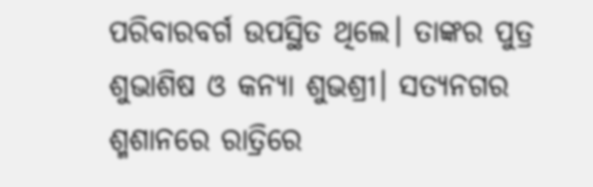ପରିବାରବର୍ଗ ଉପସ୍ଥିତ ଥିଲେ। ତାଙ୍କର ପୁତ୍ର ଶୁଭାଶିଷ ଓ କନ୍ୟା ଶୁଭଶ୍ରୀ। ସତ୍ୟନଗର ଶ୍ମଶାନରେ ରାତ୍ରିରେ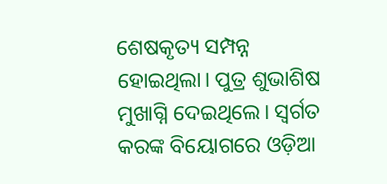ଶେଷକୃତ୍ୟ ସମ୍ପନ୍ନ ହୋଇଥିଲା। ପୁତ୍ର ଶୁଭାଶିଷ ମୁଖାଗ୍ନି ଦେଇଥିଲେ। ସ୍ବର୍ଗତ କରଙ୍କ ବିୟୋଗରେ ଓଡ଼ିଆ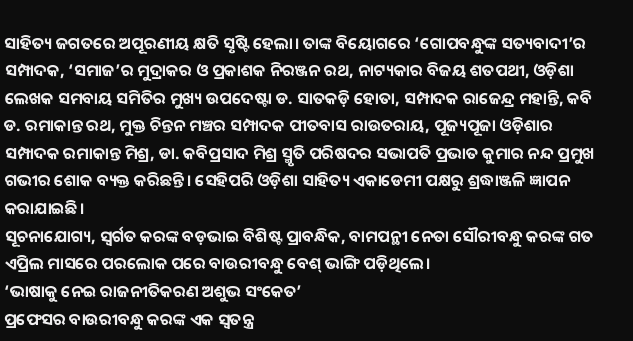ସାହିତ୍ୟ ଜଗତରେ ଅପୂରଣୀୟ କ୍ଷତି ସୃଷ୍ଟି ହେଲା। ତାଙ୍କ ବିୟୋଗରେ ‘ଗୋପବନ୍ଧୁଙ୍କ ସତ୍ୟବାଦୀ’ର ସମ୍ପାଦକ, ‘ସମାଜ’ର ମୁଦ୍ରାକର ଓ ପ୍ରକାଶକ ନିରଞ୍ଜନ ରଥ, ନାଟ୍ୟକାର ବିଜୟ ଶତପଥୀ, ଓଡ଼ିଶା ଲେଖକ ସମବାୟ ସମିତିର ମୁଖ୍ୟ ଉପଦେଷ୍ଟା ଡ. ସାତକଡ଼ି ହୋତା, ସମ୍ପାଦକ ରାଜେନ୍ଦ୍ର ମହାନ୍ତି, କବି ଡ. ରମାକାନ୍ତ ରଥ, ମୁକ୍ତ ଚିନ୍ତନ ମଞ୍ଚର ସମ୍ପାଦକ ପୀତବାସ ରାଉତରାୟ, ପୂଜ୍ୟପୂଜା ଓଡ଼ିଶାର ସମ୍ପାଦକ ରମାକାନ୍ତ ମିଶ୍ର, ଡା. କବିପ୍ରସାଦ ମିଶ୍ର ସ୍ମୃତି ପରିଷଦର ସଭାପତି ପ୍ରଭାତ କୁମାର ନନ୍ଦ ପ୍ରମୁଖ ଗଭୀର ଶୋକ ବ୍ୟକ୍ତ କରିଛନ୍ତି। ସେହିପରି ଓଡ଼ିଶା ସାହିତ୍ୟ ଏକାଡେମୀ ପକ୍ଷରୁ ଶ୍ରଦ୍ଧାଞ୍ଜଳି ଜ୍ଞାପନ କରାଯାଇଛି।
ସୂଚନାଯୋଗ୍ୟ, ସ୍ବର୍ଗତ କରଙ୍କ ବଡ଼ଭାଇ ବିଶିଷ୍ଟ ପ୍ରାବନ୍ଧିକ, ବାମପନ୍ଥୀ ନେତା ସୌରୀବନ୍ଧୁ କରଙ୍କ ଗତ ଏପ୍ରିଲ ମାସରେ ପରଲୋକ ପରେ ବାଉରୀବନ୍ଧୁ ବେଶ୍‌ ଭାଙ୍ଗି ପଡ଼ିଥିଲେ।
‘ଭାଷାକୁ ନେଇ ରାଜନୀତିକରଣ ଅଶୁଭ ସଂକେତ’
ପ୍ରଫେସର ବାଉରୀବନ୍ଧୁ କରଙ୍କ ଏକ ସ୍ବତନ୍ତ୍ର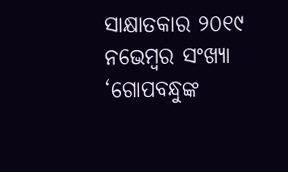ସାକ୍ଷାତକାର ୨୦୧୯ ନଭେମ୍ବର ସଂଖ୍ୟା ‘ଗୋପବନ୍ଧୁଙ୍କ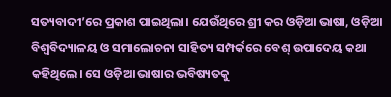ସତ୍ୟବାଦୀ’ରେ ପ୍ରକାଶ ପାଇଥିଲା। ଯେଉଁଥିରେ ଶ୍ରୀ କର ଓଡ଼ିଆ ଭାଷା, ଓଡ଼ିଆ ବିଶ୍ବବିଦ୍ୟାଳୟ ଓ ସମାଲୋଚନା ସାହିତ୍ୟ ସମ୍ପର୍କରେ ବେଶ୍‌ ଉପାଦେୟ କଥା କହିଥିଲେ। ସେ ଓଡ଼ିଆ ଭାଷାର ଭବିଷ୍ୟତକୁ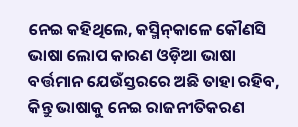ନେଇ କହିଥିଲେ, କସ୍ମିନ୍‌କାଳେ କୌଣସି ଭାଷା ଲୋପ କାରଣ ଓଡ଼ିଆ ଭାଷା ବର୍ତ୍ତମାନ ଯେଉଁସ୍ତରରେ ଅଛି ତାହା ରହିବ, କିନ୍ତୁ ଭାଷାକୁ ନେଇ ରାଜନୀତିକରଣ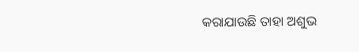କରାଯାଉଛି ତାହା ଅଶୁଭ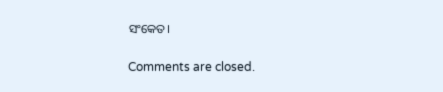ସଂକେତ।

Comments are closed.